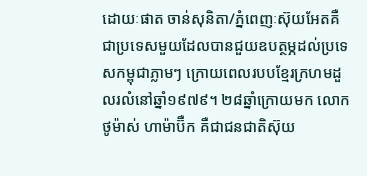ដោយៈផាត ចាន់សុនិតា/ភ្នំពេញៈស៊ុយអែតគឺជាប្រទេសមួយដែលបានជួយឧបត្ថម្ភដល់ប្រទេសកម្ពុជាភ្លាមៗ ក្រោយពេលរបបខ្មែរក្រហមដួលរលំនៅឆ្នាំ១៩៧៩។ ២៨ឆ្នាំក្រោយមក លោក ថូម៉ាស់ ហាម៉ាប៊ឺក គឺជាជនជាតិស៊ុយ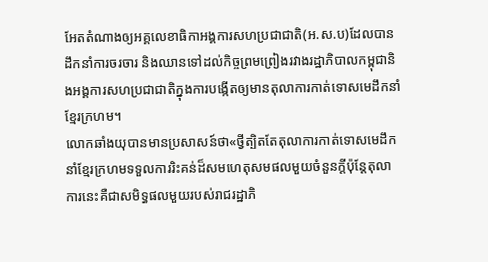អែតតំណាងឲ្យអគ្គលេខាធិកាអង្គការសហប្រជាជាតិ(អ.ស.ប)ដែលបានដឹកនាំការចរចារ និងឈានទៅដល់កិច្ចព្រមព្រៀងរវាងរដ្ឋាភិបាលកម្ពុជានិងអង្គការសហប្រជាជាតិក្នុងការបង្កើតឲ្យមានតុលាការកាត់ទោសមេដឹកនាំខ្មែរក្រហម។
លោកឆាំងយុបានមានប្រសាសន៍ថា«ថ្វីត្បិតតែតុលាការកាត់ទោសមេដឹកនាំខ្មែរក្រហមទទួលការរិះគន់ដ៏សមហេតុសមផលមួយចំនួនក្តីប៉ុន្តែតុលាការនេះគឺជាសមិទ្ធផលមួយរបស់រាជរដ្ឋាភិ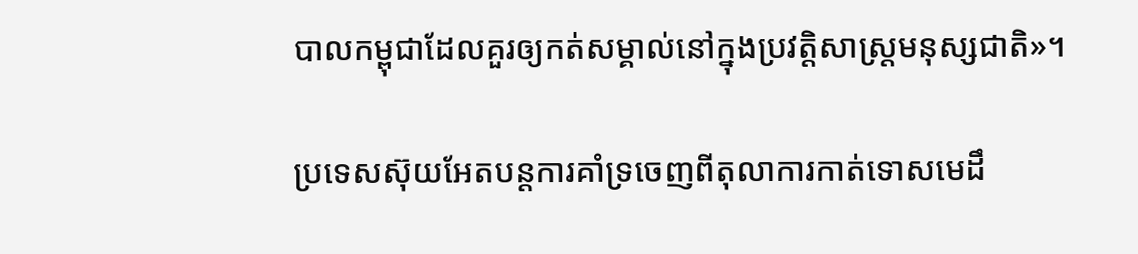បាលកម្ពុជាដែលគួរឲ្យកត់សម្គាល់នៅក្នុងប្រវត្តិសាស្ត្រមនុស្សជាតិ»។

ប្រទេសស៊ុយអែតបន្តការគាំទ្រចេញពីតុលាការកាត់ទោសមេដឹ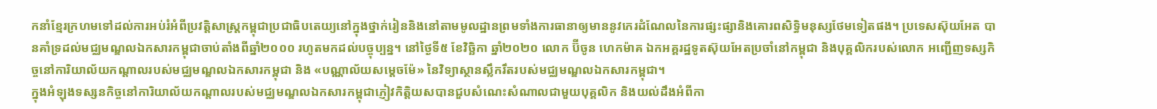កនាំខ្មែរក្រហមទៅដល់ការអប់រំអំពីប្រវត្តិសាស្ត្រកម្ពុជាប្រជាធិបតេយ្យនៅក្នុងថ្នាក់រៀននិងនៅតាមមូលដ្ឋានព្រមទាំងការធានាឲ្យមាននូវកេរដំណែលនៃការផ្សះផ្សានិងគោរពសិទ្ធិមនុស្សថែមទៀតផង។ ប្រទេសស៊ុយអែត បានគាំទ្រដល់មជ្ឈមណ្ឌលឯកសារកម្ពុជាចាប់តាំងពីឆ្នាំ២០០០ រហូតមកដល់បច្ចុប្បន្ន។ នៅថ្ងៃទី៥ ខែវិច្ឆិកា ឆ្នាំ២០២០ លោក ប៊ីចូន ហេកម៉ាគ ឯកអគ្គរដ្ឋទូតស៊ុយអែតប្រចាំនៅកម្ពុជា និងបុគ្គលិករបស់លោក អញ្ជើញទស្សកិច្ចនៅការិយាល័យកណ្តាលរបស់មជ្ឈមណ្ឌលឯកសារកម្ពុជា និង «បណ្ណាល័យសម្តេចម៉ែ» នៃវិទ្យាស្ថានស្លឹករឹតរបស់មជ្ឈមណ្ឌលឯកសារកម្ពុជា។
ក្នុងអំឡុងទស្សនកិច្ចនៅការិយាល័យកណ្តាលរបស់មជ្ឈមណ្ឌលឯកសារកម្ពុជាភ្ញៀវកិត្តិយសបានជួបសំណេះសំណាលជាមួយបុគ្គលិក និងយល់ដឹងអំពីកា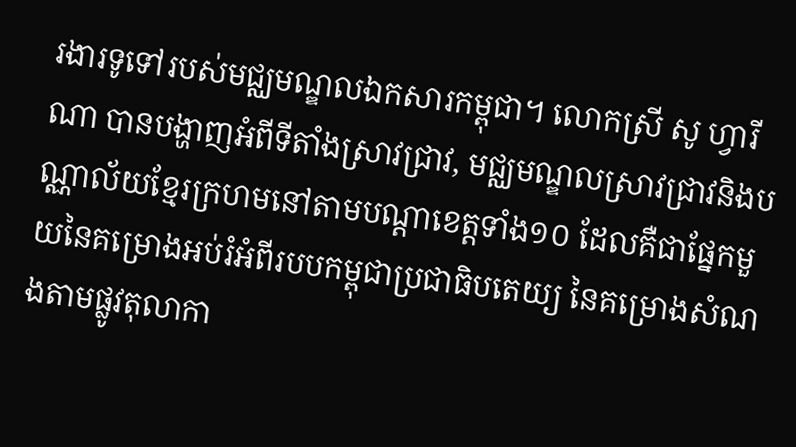រងារទូទៅរបស់មជ្ឈមណ្ឌលឯកសារកម្ពុជា។ លោកស្រី សូ ហ្វារីណា បានបង្ហាញអំពីទីតាំងស្រាវជ្រាវ, មជ្ឈមណ្ឌលស្រាវជ្រាវនិងបណ្ណាល័យខ្មែរក្រហមនៅតាមបណ្តាខេត្តទាំង១០ ដែលគឺជាផ្នែកមួយនៃគម្រោងអប់រំអំពីរបបកម្ពុជាប្រជាធិបតេយ្យ នៃគម្រោងសំណងតាមផ្លូវតុលាកា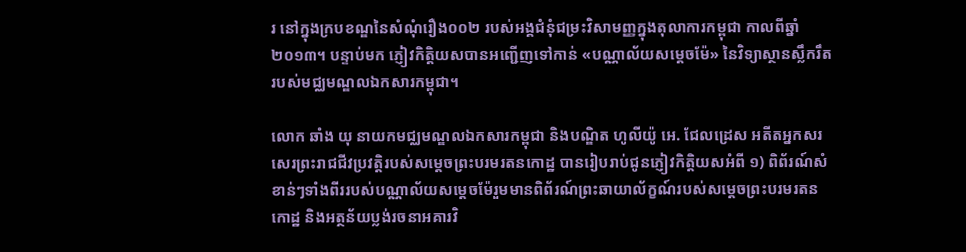រ នៅក្នុងក្របខណ្ឌនៃសំណុំរឿង០០២ របស់អង្គជំនុំជម្រះវិសាមញ្ញក្នុងតុលាការកម្ពុជា កាលពីឆ្នាំ២០១៣។ បន្ទាប់មក ភ្ញៀវកិត្តិយសបានអញ្ជើញទៅកាន់ «បណ្ណាល័យសម្តេចម៉ែ» នៃវិទ្យាស្ថានស្លឹករឹតរបស់មជ្ឈមណ្ឌលឯកសារកម្ពុជា។

លោក ឆាំង យុ នាយកមជ្ឈមណ្ឌលឯកសារកម្ពុជា និងបណ្ឌិត ហូលីយ៉ូ អេ. ជែលដ្រេស អតីតអ្នកសរសេរព្រះរាជជីវប្រវត្តិរបស់សម្តេចព្រះបរមរតនកោដ្ឋ បានរៀបរាប់ជូនភ្ញៀវកិត្តិយសអំពី ១) ពិព័រណ៍សំខាន់ៗទាំងពីររបស់បណ្ណាល័យសម្តេចម៉ែរួមមានពិព័រណ៍ព្រះឆាយាល័ក្ខណ៍របស់សម្តេចព្រះបរមរតនកោដ្ឋ និងអត្ថន័យប្លង់រចនាអគារវិ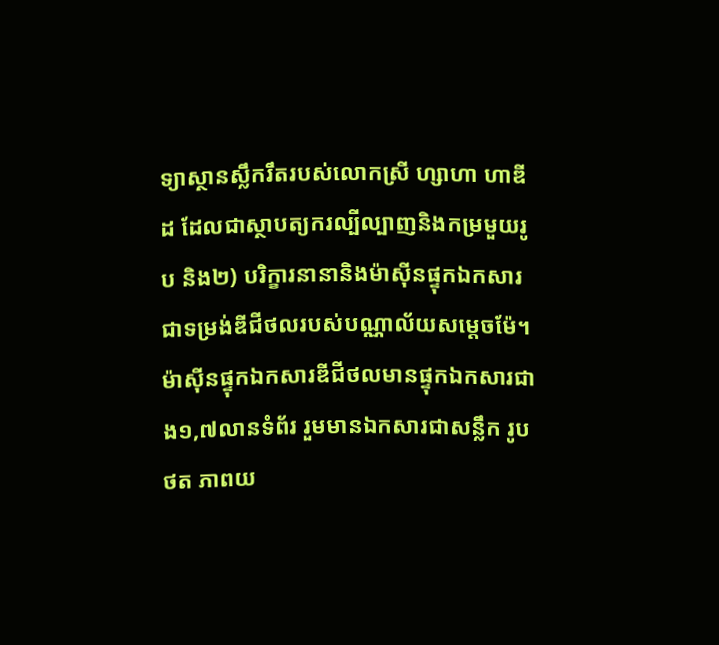ទ្យាស្ថានស្លឹករឹតរបស់លោកស្រី ហ្សាហា ហាឌីដ ដែលជាស្ថាបត្យករល្បីល្បាញនិងកម្រមួយរូប និង២) បរិក្ខារនានានិងម៉ាស៊ីនផ្ទុកឯកសារជាទម្រង់ឌីជីថលរបស់បណ្ណាល័យសម្តេចម៉ែ។
ម៉ាស៊ីនផ្ទុកឯកសារឌីជីថលមានផ្ទុកឯកសារជាង១,៧លានទំព័រ រួមមានឯកសារជាសន្លឹក រូបថត ភាពយ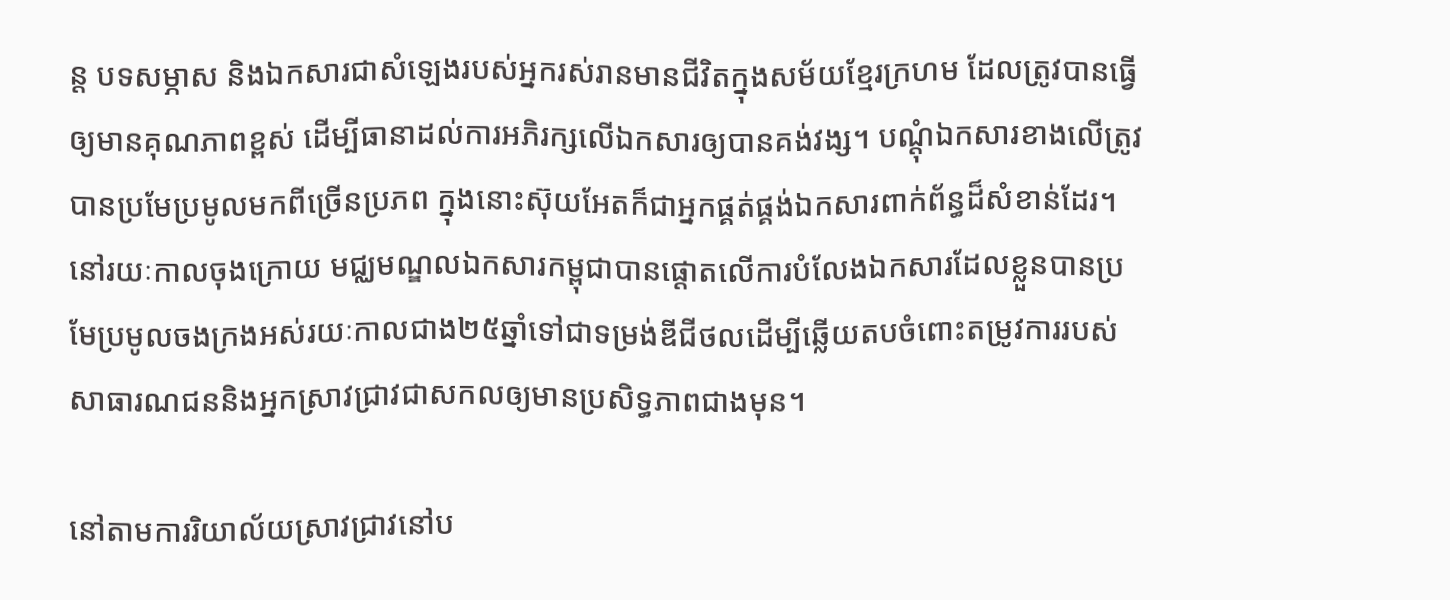ន្ត បទសម្ភាស និងឯកសារជាសំឡេងរបស់អ្នករស់រានមានជីវិតក្នុងសម័យខ្មែរក្រហម ដែលត្រូវបានធ្វើឲ្យមានគុណភាពខ្ពស់ ដើម្បីធានាដល់ការអភិរក្សលើឯកសារឲ្យបានគង់វង្ស។ បណ្តុំឯកសារខាងលើត្រូវបានប្រមែប្រមូលមកពីច្រើនប្រភព ក្នុងនោះស៊ុយអែតក៏ជាអ្នកផ្គត់ផ្គង់ឯកសារពាក់ព័ន្ធដ៏សំខាន់ដែរ។ នៅរយៈកាលចុងក្រោយ មជ្ឈមណ្ឌលឯកសារកម្ពុជាបានផ្តោតលើការបំលែងឯកសារដែលខ្លួនបានប្រមែប្រមូលចងក្រងអស់រយៈកាលជាង២៥ឆ្នាំទៅជាទម្រង់ឌីជីថលដើម្បីឆ្លើយតបចំពោះតម្រូវការរបស់សាធារណជននិងអ្នកស្រាវជ្រាវជាសកលឲ្យមានប្រសិទ្ធភាពជាងមុន។

នៅតាមការរិយាល័យស្រាវជ្រាវនៅប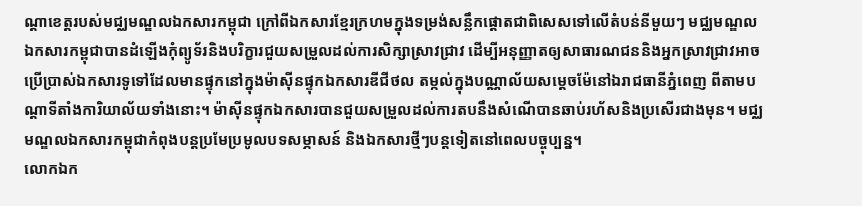ណ្តាខេត្តរបស់មជ្ឈមណ្ឌលឯកសារកម្ពុជា ក្រៅពីឯកសារខ្មែរក្រហមក្នុងទម្រង់សន្លឹកផ្តោតជាពិសេសទៅលើតំបន់នីមួយៗ មជ្ឈមណ្ឌលឯកសារកម្ពុជាបានដំឡើងកុំព្យូទ័រនិងបរិក្ខារជួយសម្រួលដល់ការសិក្សាស្រាវជ្រាវ ដើម្បីអនុញ្ញាតឲ្យសាធារណជននិងអ្នកស្រាវជ្រាវអាចប្រើប្រាស់ឯកសារទូទៅដែលមានផ្ទុកនៅក្នុងម៉ាស៊ីនផ្ទុកឯកសារឌីជីថល តម្កល់ក្នុងបណ្ណាល័យសម្តេចម៉ែនៅឯរាជធានីភ្នំពេញ ពីតាមបណ្តាទីតាំងការិយាល័យទាំងនោះ។ ម៉ាស៊ីនផ្ទុកឯកសារបានជួយសម្រួលដល់ការតបនឹងសំណើបានឆាប់រហ័សនិងប្រសើរជាងមុន។ មជ្ឈមណ្ឌលឯកសារកម្ពុជាកំពុងបន្តប្រមែប្រមូលបទសម្ភាសន៍ និងឯកសារថ្មីៗបន្តទៀតនៅពេលបច្ចុប្បន្ន។
លោកឯក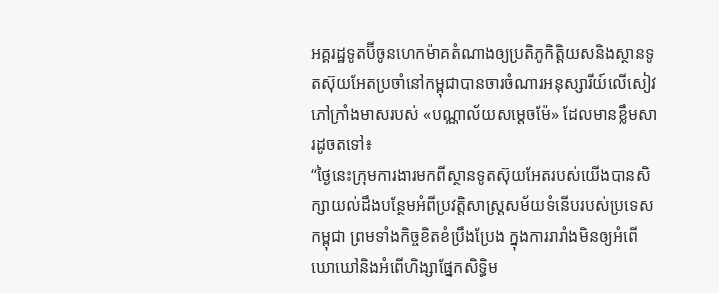អគ្គរដ្ឋទូតប៊ីចូនហេកម៉ាគតំណាងឲ្យប្រតិភូកិត្តិយសនិងស្ថានទូតស៊ុយអែតប្រចាំនៅកម្ពុជាបានចារចំណារអនុស្សារីយ៍លើសៀវភៅក្រាំងមាសរបស់ «បណ្ណាល័យសម្តេចម៉ែ» ដែលមានខ្លឹមសារដូចតទៅ៖
“ថ្ងៃនេះក្រុមការងារមកពីស្ថានទូតស៊ុយអែតរបស់យើងបានសិក្សាយល់ដឹងបន្ថែមអំពីប្រវត្តិសាស្ត្រសម័យទំនើបរបស់ប្រទេសកម្ពុជា ព្រមទាំងកិច្ចខិតខំប្រឹងប្រែង ក្នុងការរារាំងមិនឲ្យអំពើឃោឃៅនិងអំពើហិង្សាផ្នែកសិទ្ធិម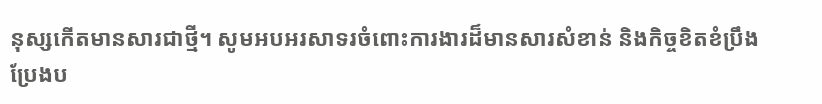នុស្សកើតមានសារជាថ្មី។ សូមអបអរសាទរចំពោះការងារដ៏មានសារសំខាន់ និងកិច្ចខិតខំប្រឹងប្រែងប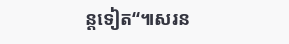ន្តទៀត“៕សរន